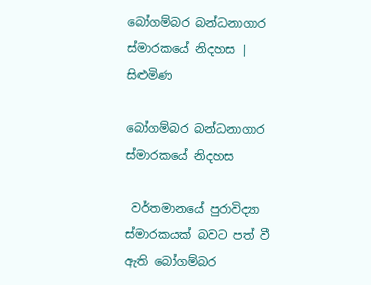බෝගම්බර බන්ධනාගාර ස්මාරකයේ නිදහස | සිළුමිණ

බෝගම්බර බන්ධනාගාර ස්මාරකයේ නිදහස

 වර්තමානයේ පුරාවිද්‍යා ස්මාරකයක් බවට පත් වී ඇති බෝගම්බර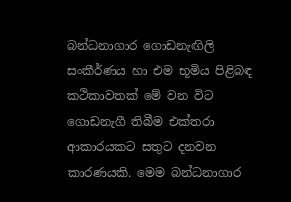බන්ධනාගාර ගොඩනැඟිලි සංකීර්ණය හා එම භූමිය පිළිබඳ කථිකාවතක් මේ වන විට ගොඩනැගී තිබීම එක්තරා ආකාරයකට සතුට දනවන කාරණයකි. මෙම බන්ධනාගාර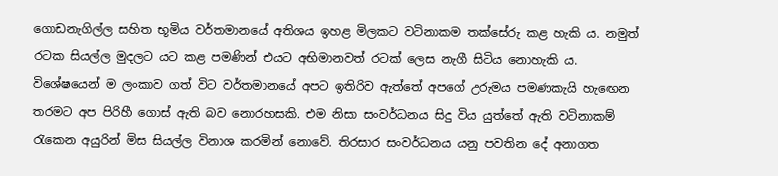ගොඩනැගිල්ල සහිත භූමිය වර්තමානයේ අතිශය ඉහළ මිලකට වටිනාකම තක්සේරු කළ හැකි ය. නමුත් රටක සියල්ල මුදලට යට කළ පමණින් එයට අභිමානවත් රටක් ලෙස නැගී සිටිය නොහැකි ය. විශේෂයෙන් ම ලංකාව ගත් විට වර්තමානයේ අපට ඉතිරිව ඇත්තේ අපගේ උරුමය පමණකැයි හැඟෙන තරමට අප පිරිහී ගොස් ඇති බව නොරහසකි. එම නිසා සංවර්ධනය සිදු විය යුත්තේ ඇති වටිනාකම් රැකෙන අයුරින් මිස සියල්ල විනාශ කරමින් නොවේ. තිරසාර සංවර්ධනය යනු පවතින දේ අනාගත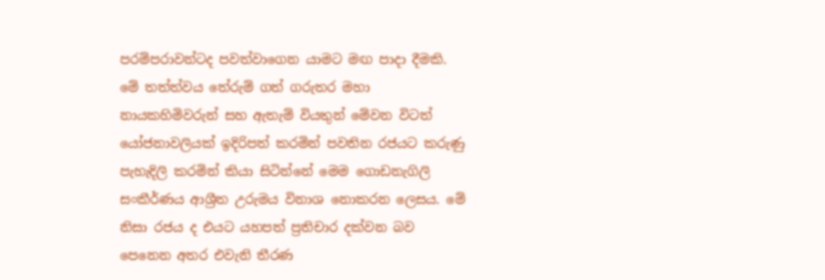පරම්පරාවන්ටද පවත්වාගෙන යාමට මඟ පාදා දීමකි. මේ තත්ත්වය තේරුම් ගත් ගරුතර මහා නායකහිමිවරුන් සහ ඇතැම් වියතුන් මේවන විටත් යෝජනාවලියක් ඉදිරිපත් කරමින් පවතින රජයට කරුණු පැහැදිලි කරමින් කියා සිටින්නේ මෙම ගොඩනැගිලි සංකීර්ණය ආශ්‍රීත උරුමය විනාශ නොකරන ලෙසය. මේ නිසා රජය ද එයට යහපත් ප්‍රතිචාර දක්වන බව පෙනෙන අතර එවැනි තීරණ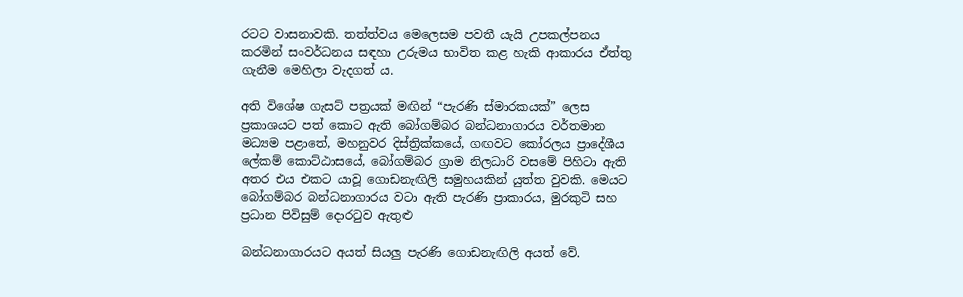රටට වාසනාවකි. තත්ත්වය මෙලෙසම පවතී යැයි උපකල්පනය කරමින් සංවර්ධනය සඳහා උරුමය භාවිත කළ හැකි ආකාරය ඒත්තු ගැනීම මෙහිලා වැදගත් ය.

අති විශේෂ ගැසට් පත්‍රයක් මඟින් “පැරණි ස්මාරකයක්” ලෙස ප්‍රකාශයට පත් කොට ඇති බෝගම්බර බන්ධනාගාරය වර්තමාන මධ්‍යම පළ‍ාතේ, මහනුවර දිස්ත්‍රික්කයේ, ගඟවට කෝරලය ප්‍රාදේශීය ලේකම් කොට්ඨාසයේ, බෝගම්බර ග්‍රාම නිලධාරි වසමේ පිහිටා ඇති අතර එය එකට යාවූ ගොඩනැඟිලි සමුහයකින් යුත්ත වුවකි. මෙයට බෝගම්බර බන්ධනාගාරය වටා ඇති පැරණි ප්‍රාකාරය, මුරකුටි සහ ප්‍රධාන පිවිසුම් දොරටුව ඇතුළු

බන්ධනාගාරයට අයත් සියලු පැරණි ගොඩනැඟිලි අයත් වේ.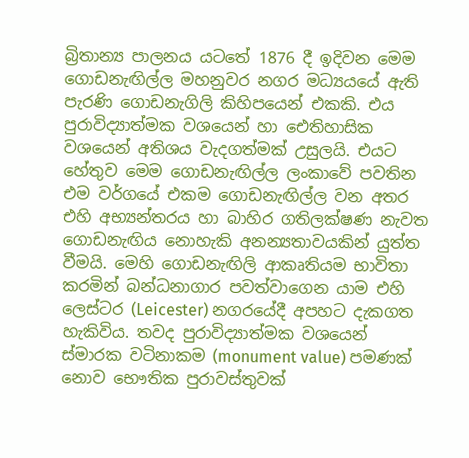බ්‍රිතාන්‍ය පාලනය යටතේ 1876 දී ඉදිවන මෙම ගොඩනැඟිල්ල මහනුවර නගර මධ්‍යයයේ ඇති පැරණි ගොඩනැගිලි කිහිපයෙන් එකකි. එය පුරාවිද්‍යාත්මක වශයෙන් හා ඓතිහාසික වශයෙන් අතිශය වැදගත්මක් උසුලයි. එයට හේතුව මෙම ගොඩනැඟිල්ල ලංකාවේ පවතින එම වර්ගයේ එකම ගොඩනැඟිල්ල වන අතර එහි අභ්‍යන්තරය හා බාහිර ගතිලක්ෂණ නැවත ගොඩනැඟිය නොහැකි අනන්‍යතාවයකින් යුත්ත වීමයි. මෙහි ගොඩනැඟිලි ආකෘතියම භාවිතා කරමින් බන්ධනාගාර පවත්වාගෙන යාම එහි ලෙස්ටර (Leicester) නගරයේදී අපහට දැකගත හැකිවිය. තවද පුරාවිද්‍යාත්මක වශයෙන් ස්මාරක වටිනාකම (monument value) පමණක් නොව භෞතික පුරාවස්තුවක්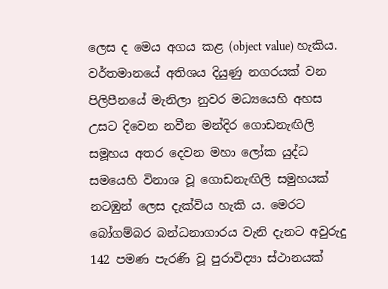ලෙස ද මෙය අගය කළ (object value) හැකිය. වර්තමානයේ අතිශය දියුණු නගරයක් වන පිලිපීනයේ මැනිලා නුවර මධ්‍යයෙහි අහස උසට දිවෙන නවීන මන්දිර ගොඩනැඟිලි සමූහය අතර දෙවන මහා ලෝක යුද්ධ සමයෙහි විනාශ වූ ගොඩනැඟිලි සමුහයක් නටඹුන් ලෙස දැක්විය හැකි ය. මෙරට බෝගම්බර බන්ධනාගාරය වැනි දැනට අවුරුදු 142 පමණ පැරණි වූ පුරාවිද්‍යා ස්ථානයක්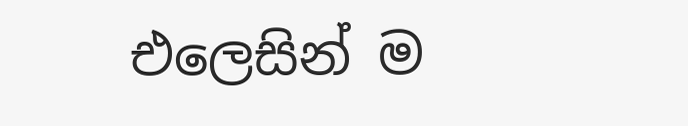එලෙසින් ම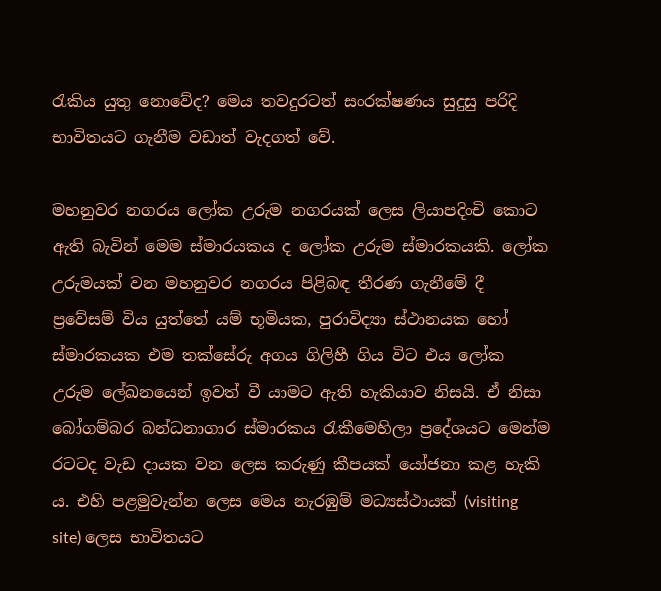රැකිය යුතු නොවේද? මෙය තවදුරටත් සංරක්ෂණය සුදුසු පරිදි භාවිතයට ගැනීම වඩාත් වැදගත් වේ.

මහනුවර නගරය ලෝක උරුම නගරයක් ලෙස ලියාපදිංචි කොට ඇති බැවින් මෙම ස්මාරයකය ද ලෝක උරුම ස්මාරකයකි. ලෝක උරුමයක් වන මහනුවර නගරය පිළිබඳ තීරණ ගැනීමේ දී ප්‍රවේසම් විය යු‍ත්තේ යම් භූමියක, පුරාවිද්‍යා ස්ථානයක හෝ ස්මාරකයක එම තක්සේරු අගය ගිලිහී ගිය විට එය ලෝක උරුම ලේඛනයෙන් ඉවත් වී යාමට ඇති හැකියාව නිසයි. ඒ නිසා බෝගම්බර බන්ධනාගාර ස්මාරකය රැකීමෙහිලා ප්‍රදේශයට මෙන්ම රටටද වැඩ දායක වන ලෙස කරුණු කීපයක් යෝජනා කළ හැකි ය. එහි පළමුවැන්න ලෙස මෙය නැරඹුම් මධ්‍යස්ථායක් (visiting site) ලෙස භාවිතයට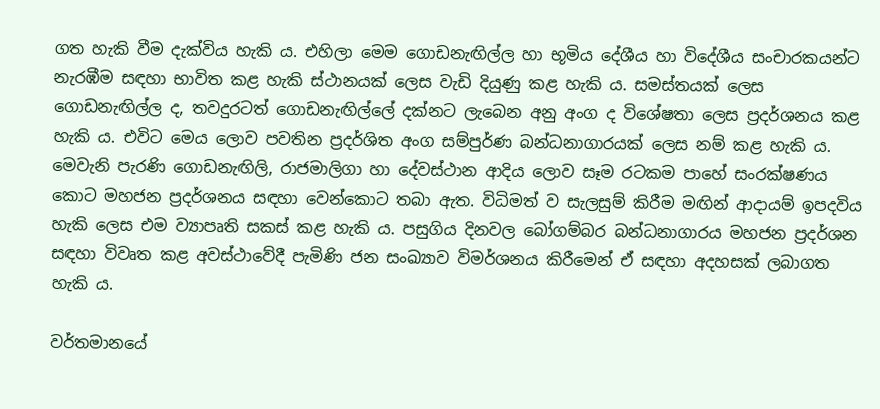ගත හැකි වීම දැක්විය හැකි ය. එහිලා මෙම ගොඩනැඟිල්ල හා භූමිය දේශීය හා විදේශීය සංචාරකයන්ට නැරඹීම සඳහා භාවිත කළ හැකි ස්ථානයක් ලෙස වැඩි දියුණු කළ හැකි ය. සමස්තයක් ලෙස ගොඩනැඟිල්ල ද, තවදුරටත් ගොඩනැඟිල්ලේ දක්නට ලැබෙන අනු අංග ද විශේෂතා ලෙස ප්‍රදර්ශනය කළ හැකි ය. එවිට මෙය ලොව පවතින ප්‍රදර්ශිත අංග සම්පුර්ණ බන්ධනාගාරයක් ලෙස නම් කළ හැකි ය. මෙවැනි පැරණි ගොඩනැඟිලි, රාජමාලිගා හා දේවස්ථාන ආදිය ලොව සෑම රටකම පාහේ සංරක්ෂණය කොට මහජන ප්‍රදර්ශනය සඳහා වෙන්කොට තබා ඇත. විධිමත් ව සැලසුම් කිරීම මඟින් ආදායම් ඉපදවිය හැකි ලෙස එම ව්‍යාපෘති සකස් කළ හැකි ය. පසුගිය දිනවල බෝගම්බර බන්ධනාගාරය මහජන ප්‍රදර්ශන සඳහා විවෘත කළ අවස්ථාවේදී පැමිණි ජන සංඛ්‍යාව විමර්ශනය කිරීමෙන් ඒ සඳහා අදහසක් ලබාගත හැකි ය.

වර්තමානයේ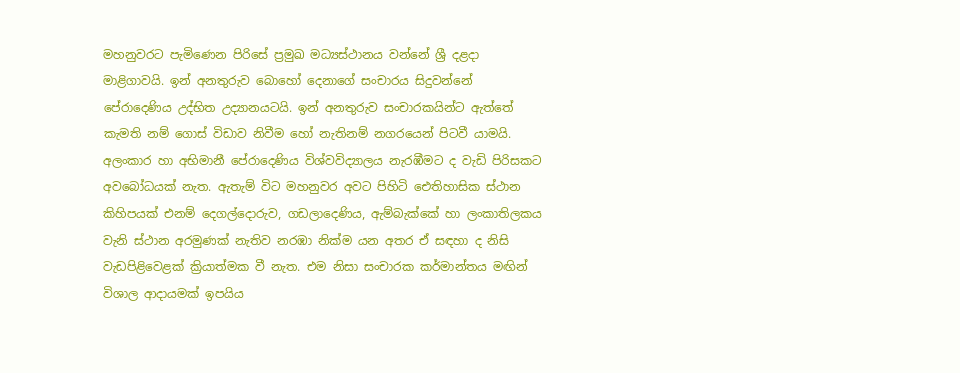මහනුවර‍ට පැමිණෙන පිරිසේ ප්‍රමුඛ මධ්‍යස්ථානය වන්නේ ශ්‍රී දළදා මාළිගාවයි. ඉන් අනතුරුව බොහෝ දෙනාගේ සංචාරය සිදුවන්නේ පේරාදෙණිය උද්භිත උද්‍යානයටයි. ඉන් අනතුරුව සංචාරකයින්ට ඇත්තේ කැමති නම් ගොස් විඩාව නිවීම හෝ නැතිනම් නගරයෙන් පිටවී යාමයි. අලංකාර හා අභිමානී පේරාදෙණිය විශ්වවිද්‍යාලය නැරඹීමට ද වැඩි පිරිසකට අවබෝධයක් නැත. ඇතැම් විට මහනුවර අවට පිහිටි ඓතිහාසික ස්ථාන කිහිපයක් එනම් දෙගල්දොරුව, ගඩලාදෙණිය, ඇම්බැක්කේ හා ලංකාතිලකය වැනි ස්ථාන අරමුණක් නැතිව නරඹා නික්ම යන අතර ඒ සඳහා ද නිසි ව‍ැඩපිළිවෙළක් ක්‍රියාත්මක වී නැත. එම නිසා සංචාරක කර්මාන්ත‍ය මඟින් විශාල ආදායමක් ඉපයිය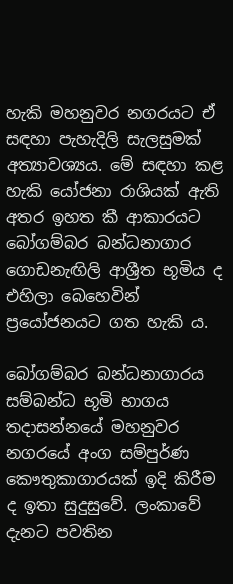හැකි මහනුවර නගරයට ඒ සඳහා පැහැදිලි සැලසුමක් අත්‍යාවශ්‍යය. මේ සඳහා කළ හැකි යෝජනා රාශියක් ඇති අතර ඉහත කී ආකාරයට බෝගම්බර බන්ධනාගාර ගොඩනැඟිලි ආශ්‍රීත භූමිය ද එහිලා බෙහෙවින් ප්‍රයෝජනයට ගත හැකි ය.

බෝගම්බර බන්ධනාගාරය සම්බන්ධ භූමි භාගය තදාසන්නයේ මහනුවර නගරයේ අංග සම්පුර්ණ කෞතුකාගාරයක් ඉදි කිරීම ද ඉතා සුදුසුවේ. ලංකාවේ දැනට පවතින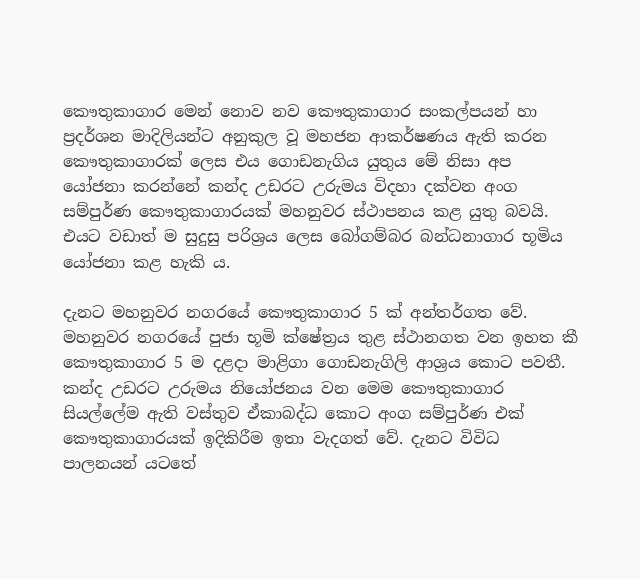කෞතුකාගාර මෙන් නොව නව කෞතුකාගාර සංකල්පයන් හා ප්‍රදර්ශන මාදිලියන්ට අනුකුල වූ මහජන ආකර්ෂණය ඇති කරන කෞතුකාගාරක් ලෙස එය ගොඩනැගිය යුතුය මේ නිසා අප යෝජනා කරන්නේ කන්ද උඩරට උරුමය විදහා දක්වන අංග සම්පුර්ණ කෞතුකාගාරයක් මහනුවර ස්ථාපනය කළ යුතු බවයි. එයට වඩාත් ම සුදුසු පරිශ්‍රය ලෙස බෝගම්බර බන්ධනාගාර භූමිය යෝජනා කළ හැකි ය.

දැනට මහනුවර නගරයේ කෞතුකාගාර 5 ක් අන්තර්ගත වේ. මහනුවර නගරයේ පුජා භූමි ක්ෂේත්‍රය තුළ ස්ථානගත වන ඉහත කී කෞතුකාගාර 5 ම දළදා මාළිගා ගොඩනැගිලි ආශ්‍රය කොට පවතී. කන්ද උඩරට උරුමය නියෝජනය වන මෙම කෞතුකාගාර සියල්ලේම ඇති වස්තුව ඒකාබද්ධ කොට අංග සම්පුර්ණ එක් කෞතුකාගාරයක් ඉදිකිරීම ඉතා වැදගත් වේ. දැනට විවිධ පාලනයන් යටතේ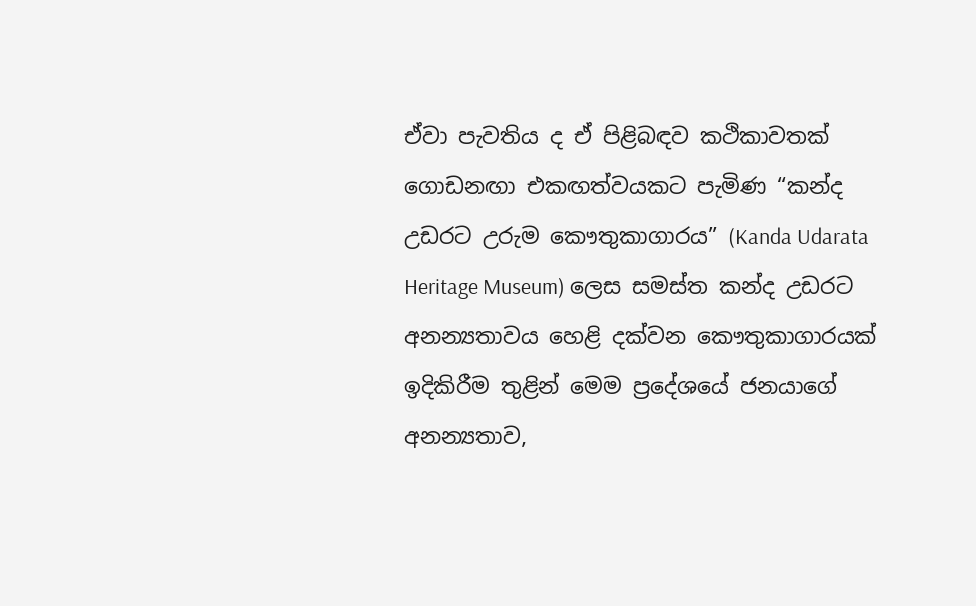ඒවා පැවතිය ද ඒ පිළිබඳව කථිකාවතක් ගොඩනඟා එකඟත්වයකට පැමිණ “කන්ද උඩරට උරුම කෞතුකාගාරය” (Kanda Udarata Heritage Museum) ලෙස සමස්ත කන්ද උඩරට අනන්‍යතාවය හෙළි දක්වන කෞතුකාගාරයක් ඉදිකිරීම තුළින් මෙම ප්‍රදේශයේ ජනයාගේ අනන්‍යතාව,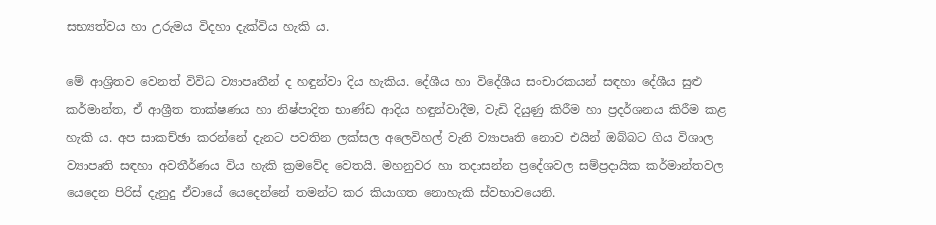සභ්‍යත්වය හා උරුමය විදහා දැක්විය හැකි ය.

මේ ආශ්‍රිතව වෙනත් විවිධ ව්‍යාපෘතීන් ද හඳුන්වා දිය හැකිය. දේශීය හා විදේශීය සංචාරකයන් සඳහා දේශීය සුළු කර්මාන්ත, ඒ ආශ්‍රීත තාක්ෂණය හා නිෂ්පාදිත භාණ්ඩ ආදිය හඳුන්වාදීම, වැඩි දියුණු කිරීම හා ප්‍රදර්ශනය කිරීම කළ හැකි ය. අප සාකච්ඡා කරන්නේ දැනට පවතින ලක්සල අලෙවිහල් වැනි ව්‍යාපෘති නොව එයින් ඔබ්බට ගිය විශාල ව්‍යාපෘති සඳහා අවතීර්ණය විය හැකි ක්‍රමවේද වෙතයි. මහනුවර හා තදාසන්න ප්‍රදේශවල සම්ප්‍රදායික කර්මාන්තවල යෙදෙන පිරිස් දැනුදු ඒවායේ යෙදෙන්නේ තමන්ට කර කියාගත නොහැකි ස්වභාවයෙනි.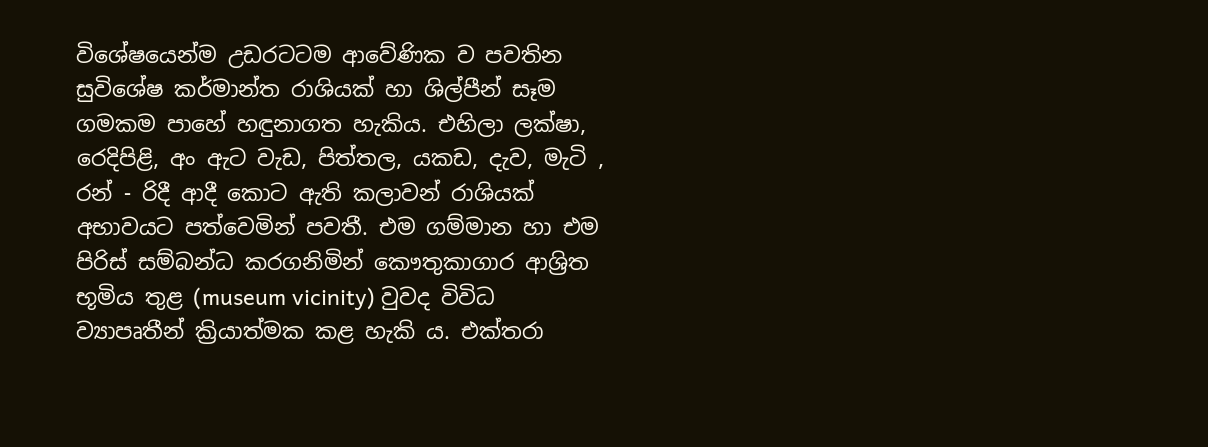විශේෂයෙන්ම උඩරට‍ටම ආවේණික ව පවතින සුවිශේෂ කර්මාන්ත රාශියක් හ‍‍ා ශිල්පීන් සෑම ගමකම පාහේ හඳුනාගත හැකිය. එහිලා ලක්ෂා, රෙදිපිළි, අං ඇට වැඩ, පිත්තල, යකඩ, දැව, මැටි , රන් - රිදී ආදී කොට ඇති කලාවන් රාශියක් අභාවයට පත්වෙමින් පවතී. එම ගම්මාන හා එම පිරිස් සම්බන්ධ කරගනිමින් කෞතුකාගාර ආශ්‍රිත භූමිය තුළ (museum vicinity) වුවද විවිධ ව්‍යාපෘතීන් ක්‍රියාත්මක කළ හැකි ය. එක්තරා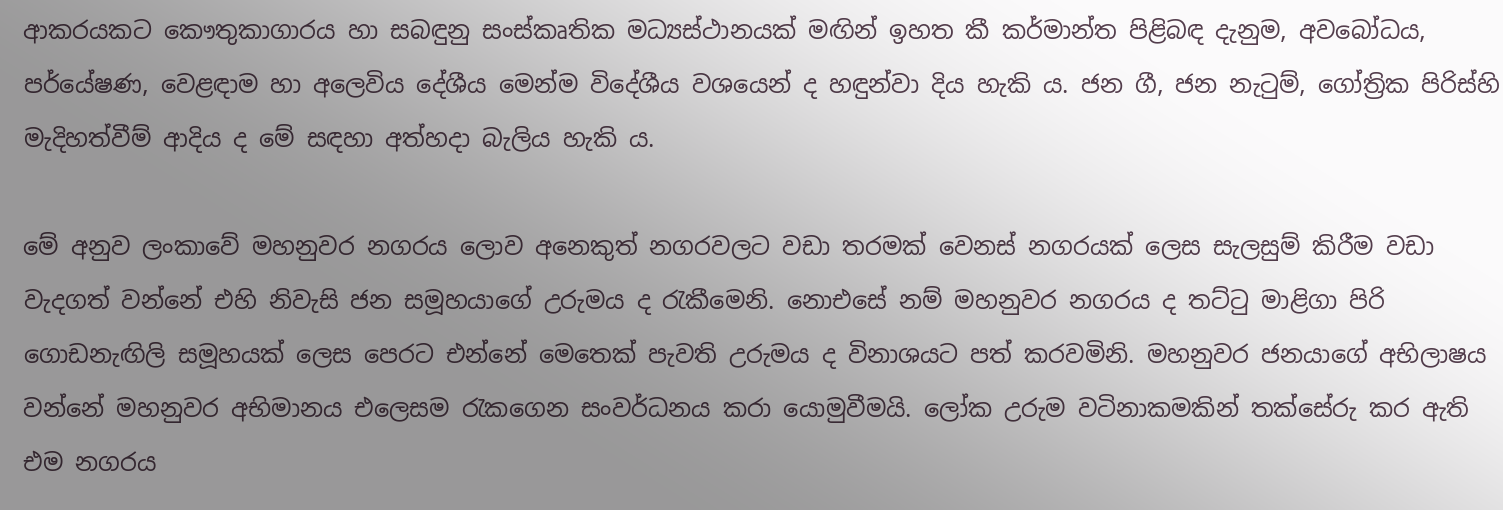ආකරයකට කෞතුකාගාරය හා සබඳුනු සංස්කෘතික මධ්‍යස්ථානයක් මඟින් ඉහත කී කර්මාන්ත පිළිබඳ දැනුම, අවබෝධය, පර්යේෂණ, වෙළඳාම හා අලෙවිය දේශීය මෙන්ම විදේශීය වශයෙන් ද හඳුන්වා දිය හැකි ය. ජන ගී, ජන නැටුම්, ගෝත්‍රික පිරිස්හි මැදිහත්වීම් ආදිය ද මේ සඳහා අත්හදා බැලිය හැකි ය.

මේ අනුව ලංකාවේ මහනුවර නගරය ලොව අනෙකුත් නගරවලට වඩා තරමක්‍ වෙනස් නගරයක් ලෙස සැලසුම් කිරීම වඩා වැදගත් වන්නේ එහි නිවැසි ජන සමූහයාගේ උරුමය ද රැකීමෙනි. නොඑසේ නම් මහනුවර නගරය ද තට්ටු මාළිගා පිරි ගොඩනැඟිලි සමූහයක් ලෙස පෙරට එන්නේ මෙතෙක් පැවති උරුමය ද විනාශයට පත් කරවමිනි. මහනුවර ජනයාගේ අභිලාෂය වන්නේ මහනුවර අභිමානය එලෙසම රැකගෙන සංවර්ධනය කරා යොමුවීමයි. ලෝක උරුම වටිනාකමකින් තක්සේරු කර ඇති එම නගරය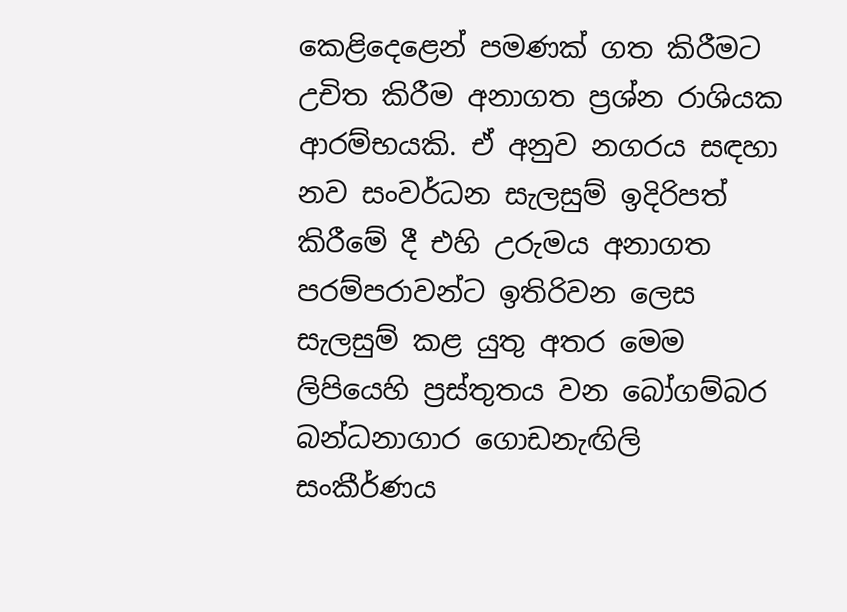කෙළිදෙළෙන් පමණක් ගත කිරීමට උචිත කිරීම අනාගත ප්‍රශ්න රාශියක ආරම්භයකි. ඒ අනුව නගරය සඳහා නව සංවර්ධන සැලසුම් ඉදිරිපත් කිරීමේ දී එහි උරුමය අනාගත පරම්පරාවන්ට ඉතිරිවන ලෙස සැලසුම් කළ යුතු අතර මෙම ලිපියෙහි ප්‍රස්තුතය වන බෝගම්බර බන්ධනාගාර ගොඩනැඟිලි සංකීර්ණය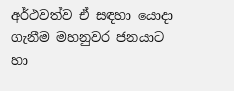අර්ථවත්ව ඒ සඳහා යොදා ගැනීම මහනුවර ජනයාට හා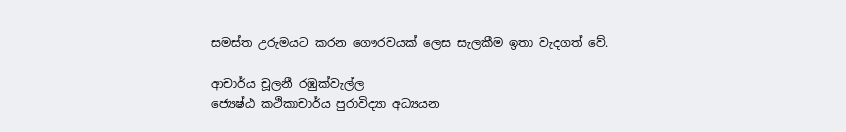සමස්ත උරුමයට කරන ගෞරවයක් ලෙස සැලකීම ඉතා වැදගත් වේ.

ආචාර්ය චූලනී රඹුක්වැල්ල
ජ්‍යෙෂ්ඨ කථිකාචාර්ය පුරාවිද්‍යා අධ්‍යයන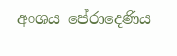අංශය පේරාදෙණිය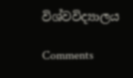විශ්වවිද්‍යාලය

Comments